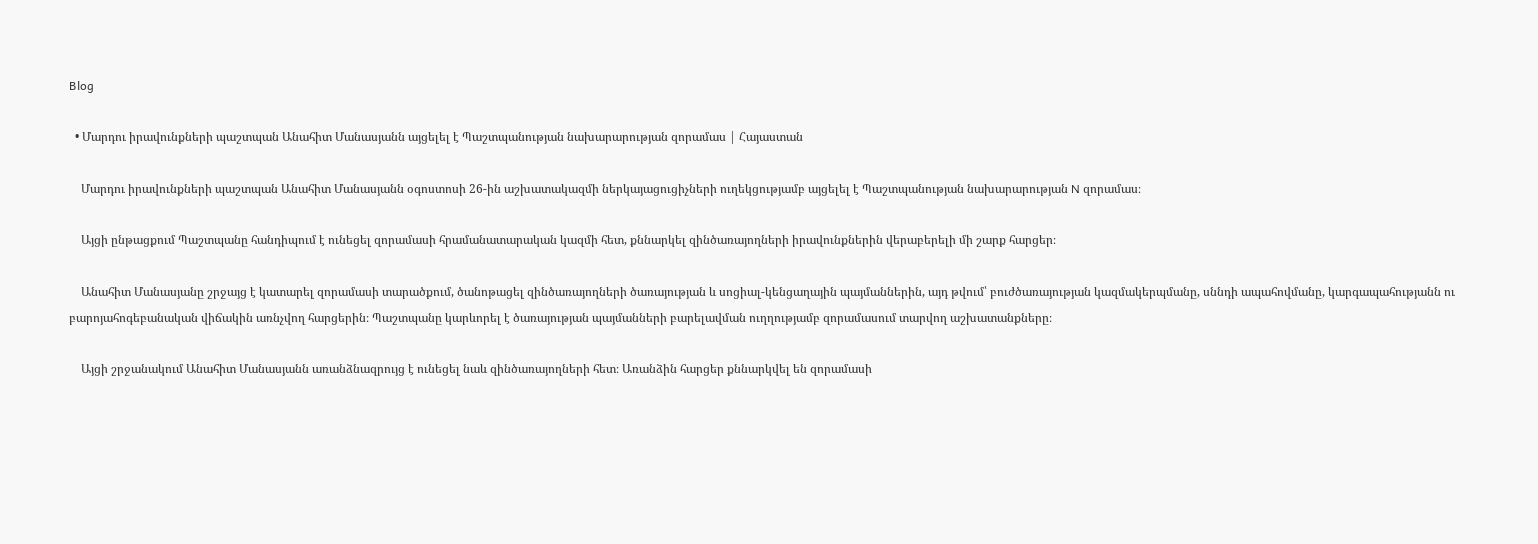Blog

  • Մարդու իրավունքների պաշտպան Անահիտ Մանասյանն այցելել է Պաշտպանության նախարարության զորամաս | Հայաստան

    Մարդու իրավունքների պաշտպան Անահիտ Մանասյանն օգոստոսի 26-ին աշխատակազմի ներկայացուցիչների ուղեկցությամբ այցելել է Պաշտպանության նախարարության N զորամաս։

    Այցի ընթացքում Պաշտպանը հանդիպում է ունեցել զորամասի հրամանատարական կազմի հետ, քննարկել զինծառայողների իրավունքներին վերաբերելի մի շարք հարցեր։

    Անահիտ Մանասյանը շրջայց է կատարել զորամասի տարածքում, ծանոթացել զինծառայողների ծառայության և սոցիալ-կենցաղային պայմաններին, այդ թվում՝ բուժծառայության կազմակերպմանը, սննդի ապահովմանը, կարգապահությանն ու բարոյահոգեբանական վիճակին առնչվող հարցերին։ Պաշտպանը կարևորել է ծառայության պայմանների բարելավման ուղղությամբ զորամասում տարվող աշխատանքները։

    Այցի շրջանակում Անահիտ Մանասյանն առանձնազրույց է ունեցել նաև զինծառայողների հետ։ Առանձին հարցեր քննարկվել են զորամասի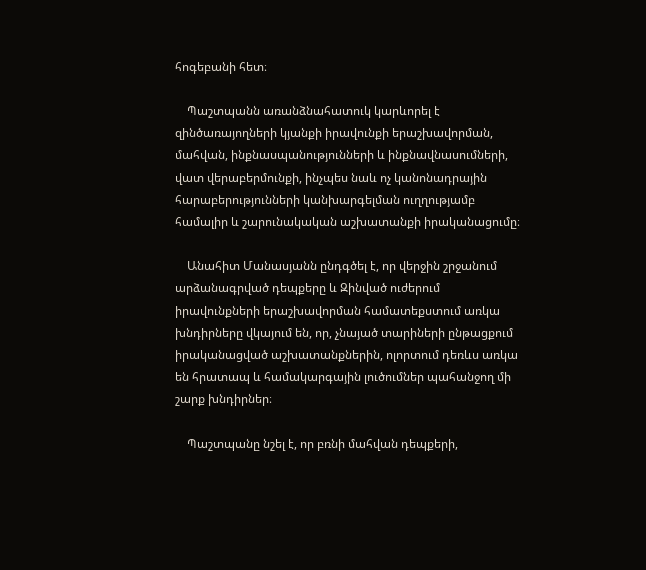հոգեբանի հետ։

    Պաշտպանն առանձնահատուկ կարևորել է զինծառայողների կյանքի իրավունքի երաշխավորման, մահվան, ինքնասպանությունների և ինքնավնասումների, վատ վերաբերմունքի, ինչպես նաև ոչ կանոնադրային հարաբերությունների կանխարգելման ուղղությամբ համալիր և շարունակական աշխատանքի իրականացումը։

    Անահիտ Մանասյանն ընդգծել է, որ վերջին շրջանում արձանագրված դեպքերը և Զինված ուժերում իրավունքների երաշխավորման համատեքստում առկա խնդիրները վկայում են, որ, չնայած տարիների ընթացքում իրականացված աշխատանքներին, ոլորտում դեռևս առկա են հրատապ և համակարգային լուծումներ պահանջող մի շարք խնդիրներ։

    Պաշտպանը նշել է, որ բռնի մահվան դեպքերի,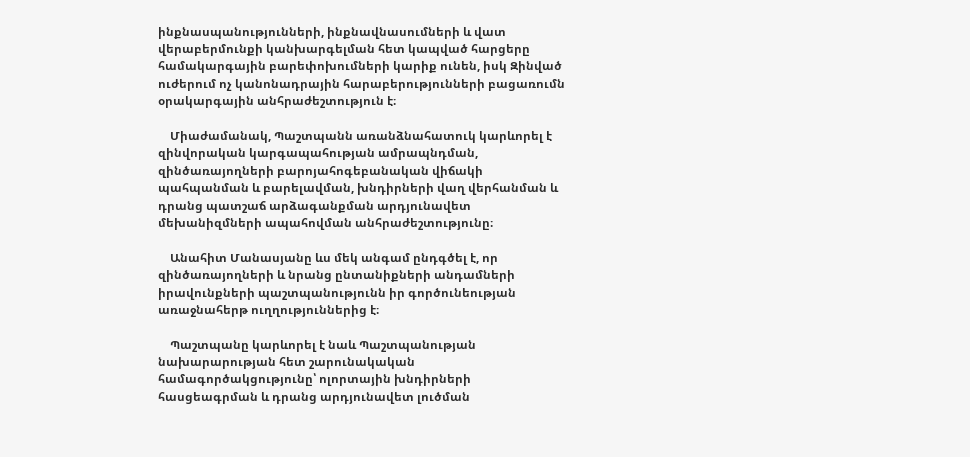ինքնասպանությունների, ինքնավնասումների և վատ վերաբերմունքի կանխարգելման հետ կապված հարցերը համակարգային բարեփոխումների կարիք ունեն, իսկ Զինված ուժերում ոչ կանոնադրային հարաբերությունների բացառումն օրակարգային անհրաժեշտություն է։

    Միաժամանակ, Պաշտպանն առանձնահատուկ կարևորել է զինվորական կարգապահության ամրապնդման, զինծառայողների բարոյահոգեբանական վիճակի պահպանման և բարելավման, խնդիրների վաղ վերհանման և դրանց պատշաճ արձագանքման արդյունավետ մեխանիզմների ապահովման անհրաժեշտությունը։

    Անահիտ Մանասյանը ևս մեկ անգամ ընդգծել է, որ զինծառայողների և նրանց ընտանիքների անդամների իրավունքների պաշտպանությունն իր գործունեության առաջնահերթ ուղղություններից է։

    Պաշտպանը կարևորել է նաև Պաշտպանության նախարարության հետ շարունակական համագործակցությունը՝ ոլորտային խնդիրների հասցեագրման և դրանց արդյունավետ լուծման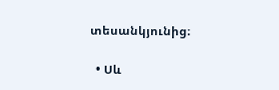տեսանկյունից։

  • Սև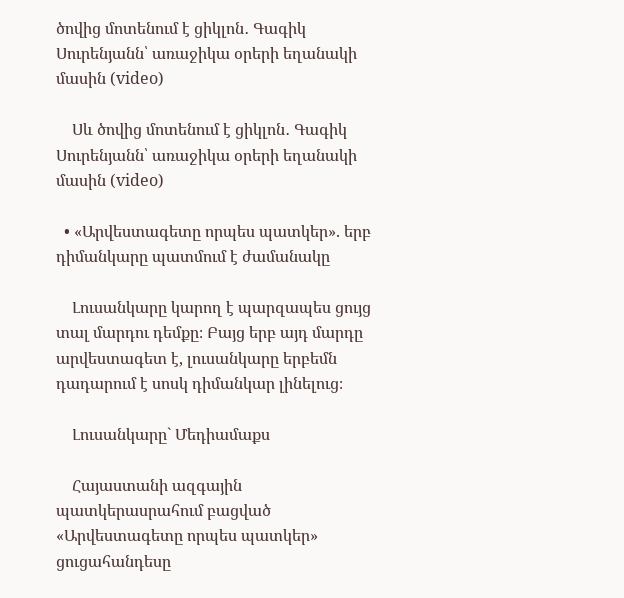ծովից մոտենում է ցիկլոն․ Գագիկ Սուրենյանն՝ առաջիկա օրերի եղանակի մասին (video)

    Սև ծովից մոտենում է ցիկլոն․ Գագիկ Սուրենյանն՝ առաջիկա օրերի եղանակի մասին (video)

  • «Արվեստագետը որպես պատկեր». երբ դիմանկարը պատմում է ժամանակը

    Լուսանկարը կարող է պարզապես ցույց տալ մարդու դեմքը։ Բայց երբ այդ մարդը արվեստագետ է, լուսանկարը երբեմն դադարում է սոսկ դիմանկար լինելուց։

    Լուսանկարը` Մեդիամաքս

    Հայաստանի ազգային պատկերասրահում բացված «Արվեստագետը որպես պատկեր» ցուցահանդեսը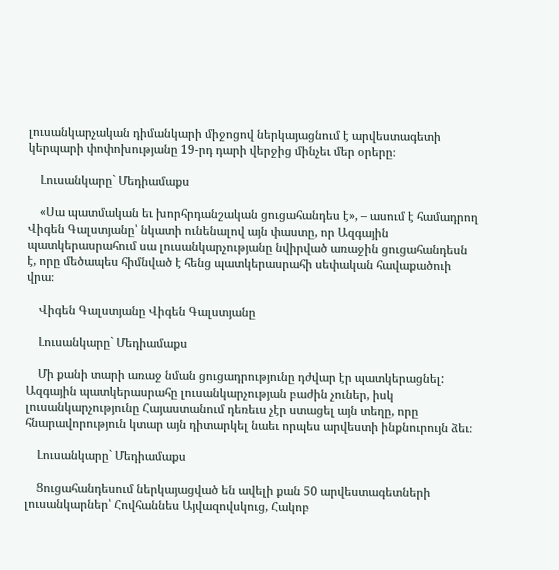լուսանկարչական դիմանկարի միջոցով ներկայացնում է արվեստագետի կերպարի փոփոխությանը 19-րդ դարի վերջից մինչեւ մեր օրերը։

    Լուսանկարը` Մեդիամաքս

    «Սա պատմական եւ խորհրդանշական ցուցահանդես է», – ասում է համադրող Վիգեն Գալստյանը՝ նկատի ունենալով այն փաստը, որ Ազգային պատկերասրահում սա լուսանկարչությանը նվիրված առաջին ցուցահանդեսն է, որը մեծապես հիմնված է հենց պատկերասրահի սեփական հավաքածուի վրա։

    Վիգեն Գալստյանը Վիգեն Գալստյանը

    Լուսանկարը` Մեդիամաքս

    Մի քանի տարի առաջ նման ցուցադրությունը դժվար էր պատկերացնել: Ազգային պատկերասրահը լուսանկարչության բաժին չուներ, իսկ լուսանկարչությունը Հայաստանում դեռեւս չէր ստացել այն տեղը, որը հնարավորություն կտար այն դիտարկել նաեւ որպես արվեստի ինքնուրույն ձեւ։

    Լուսանկարը` Մեդիամաքս

    Ցուցահանդեսում ներկայացված են ավելի քան 50 արվեստագետների լուսանկարներ՝ Հովհաննես Այվազովսկուց, Հակոբ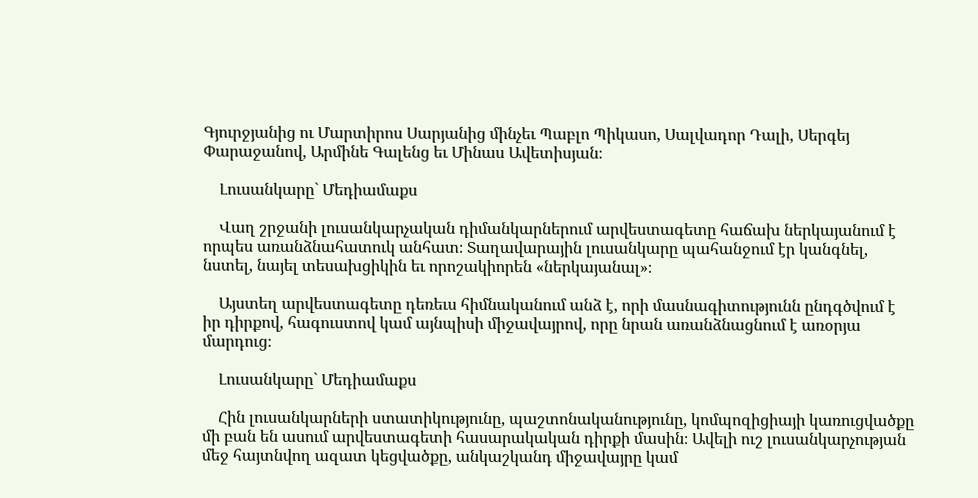Գյուրջյանից ու Մարտիրոս Սարյանից մինչեւ Պաբլո Պիկասո, Սալվադոր Դալի, Սերգեյ Փարաջանով, Արմինե Գալենց եւ Մինաս Ավետիսյան։

    Լուսանկարը` Մեդիամաքս

    Վաղ շրջանի լուսանկարչական դիմանկարներում արվեստագետը հաճախ ներկայանում է որպես առանձնահատուկ անհատ։ Տաղավարային լուսանկարը պահանջում էր կանգնել, նստել, նայել տեսախցիկին եւ որոշակիորեն «ներկայանալ»։

    Այստեղ արվեստագետը դեռեւս հիմնականում անձ է, որի մասնագիտությունն ընդգծվում է իր դիրքով, հագուստով կամ այնպիսի միջավայրով, որը նրան առանձնացնում է առօրյա մարդուց։

    Լուսանկարը` Մեդիամաքս

    Հին լուսանկարների ստատիկությունը, պաշտոնականությունը, կոմպոզիցիայի կառուցվածքը մի բան են ասում արվեստագետի հասարակական դիրքի մասին։ Ավելի ուշ լուսանկարչության մեջ հայտնվող ազատ կեցվածքը, անկաշկանդ միջավայրը կամ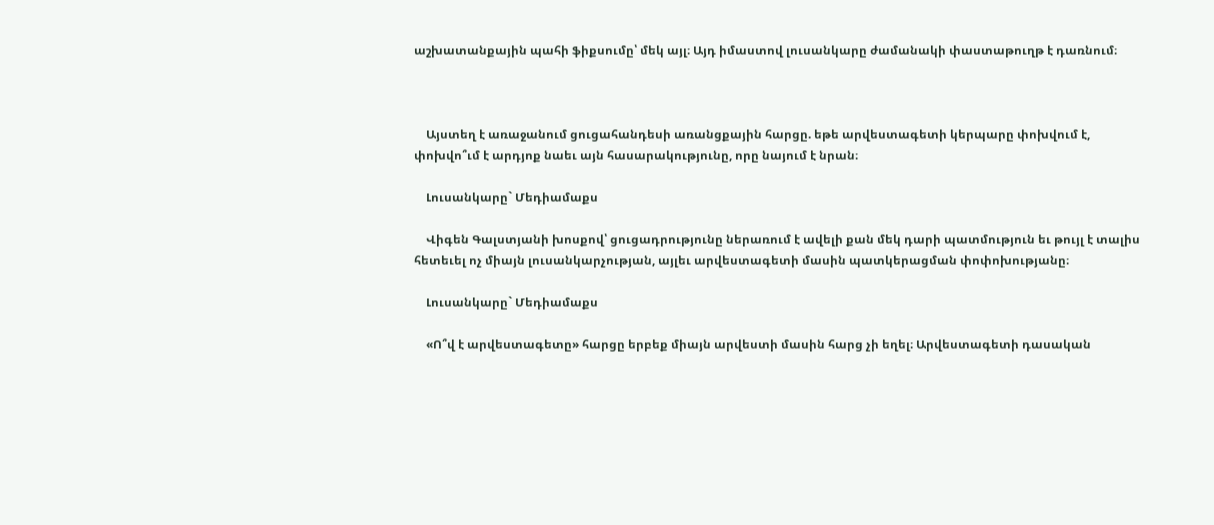աշխատանքային պահի ֆիքսումը՝ մեկ այլ։ Այդ իմաստով լուսանկարը ժամանակի փաստաթուղթ է դառնում։



    Այստեղ է առաջանում ցուցահանդեսի առանցքային հարցը. եթե արվեստագետի կերպարը փոխվում է, փոխվո՞ւմ է արդյոք նաեւ այն հասարակությունը, որը նայում է նրան։

    Լուսանկարը` Մեդիամաքս

    Վիգեն Գալստյանի խոսքով՝ ցուցադրությունը ներառում է ավելի քան մեկ դարի պատմություն եւ թույլ է տալիս հետեւել ոչ միայն լուսանկարչության, այլեւ արվեստագետի մասին պատկերացման փոփոխությանը։

    Լուսանկարը` Մեդիամաքս

    «Ո՞վ է արվեստագետը» հարցը երբեք միայն արվեստի մասին հարց չի եղել։ Արվեստագետի դասական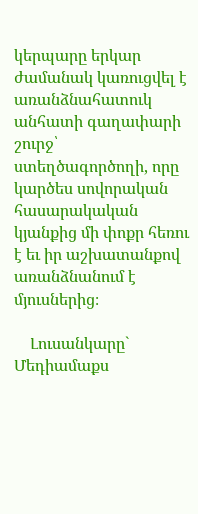կերպարը երկար ժամանակ կառուցվել է առանձնահատուկ անհատի գաղափարի շուրջ՝ ստեղծագործողի, որը կարծես սովորական հասարակական կյանքից մի փոքր հեռու է եւ իր աշխատանքով առանձնանում է մյուսներից։

    Լուսանկարը` Մեդիամաքս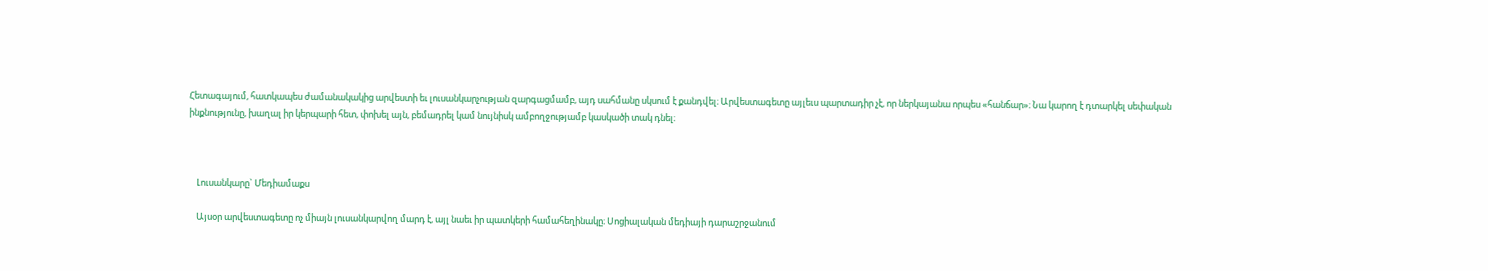Հետագայում, հատկապես ժամանակակից արվեստի եւ լուսանկարչության զարգացմամբ, այդ սահմանը սկսում է քանդվել։ Արվեստագետը այլեւս պարտադիր չէ, որ ներկայանա որպես «հանճար»։ Նա կարող է դտարկել սեփական ինքնությունը, խաղալ իր կերպարի հետ, փոխել այն, բեմադրել կամ նույնիսկ ամբողջությամբ կասկածի տակ դնել։



    Լուսանկարը` Մեդիամաքս

    Այսօր արվեստագետը ոչ միայն լուսանկարվող մարդ է, այլ նաեւ իր պատկերի համահեղինակը։ Սոցիալական մեդիայի դարաշրջանում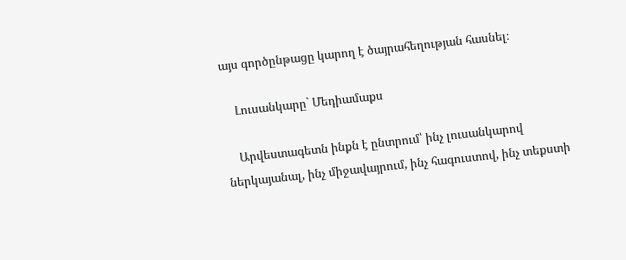այս գործընթացը կարող է ծայրահեղության հասնել։

    Լուսանկարը` Մեդիամաքս

    Արվեստագետն ինքն է ընտրում՝ ինչ լուսանկարով ներկայանալ, ինչ միջավայրում, ինչ հագուստով, ինչ տեքստի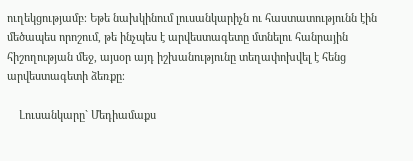ուղեկցությամբ։ Եթե նախկինում լուսանկարիչն ու հաստատությունն էին մեծապես որոշում, թե ինչպես է արվեստագետը մտնելու հանրային հիշողության մեջ, այսօր այդ իշխանությունը տեղափոխվել է հենց արվեստագետի ձեռքը։

    Լուսանկարը` Մեդիամաքս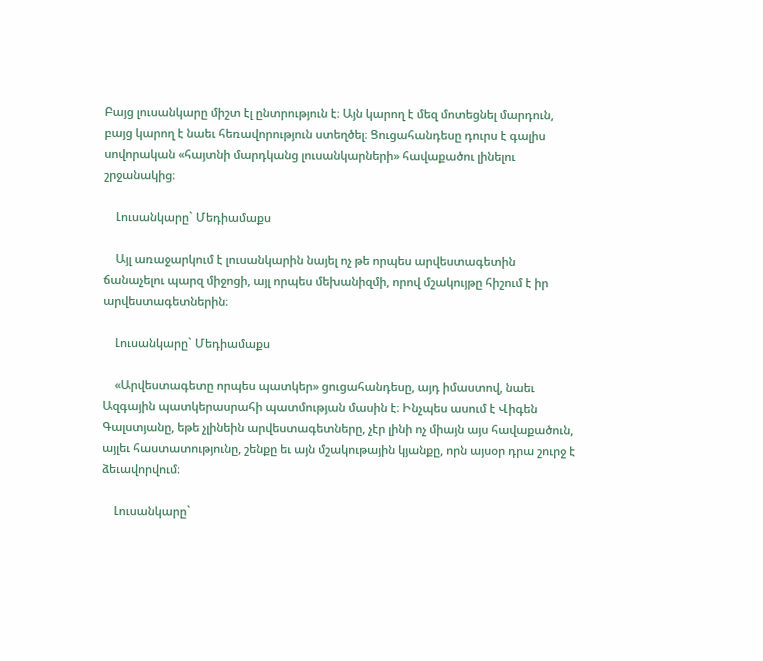Բայց լուսանկարը միշտ էլ ընտրություն է։ Այն կարող է մեզ մոտեցնել մարդուն, բայց կարող է նաեւ հեռավորություն ստեղծել։ Ցուցահանդեսը դուրս է գալիս սովորական «հայտնի մարդկանց լուսանկարների» հավաքածու լինելու շրջանակից։

    Լուսանկարը` Մեդիամաքս

    Այլ առաջարկում է լուսանկարին նայել ոչ թե որպես արվեստագետին ճանաչելու պարզ միջոցի, այլ որպես մեխանիզմի, որով մշակույթը հիշում է իր արվեստագետներին։

    Լուսանկարը` Մեդիամաքս

    «Արվեստագետը որպես պատկեր» ցուցահանդեսը, այդ իմաստով, նաեւ Ազգային պատկերասրահի պատմության մասին է։ Ինչպես ասում է Վիգեն Գալստյանը, եթե չլինեին արվեստագետները, չէր լինի ոչ միայն այս հավաքածուն, այլեւ հաստատությունը, շենքը եւ այն մշակութային կյանքը, որն այսօր դրա շուրջ է ձեւավորվում։

    Լուսանկարը`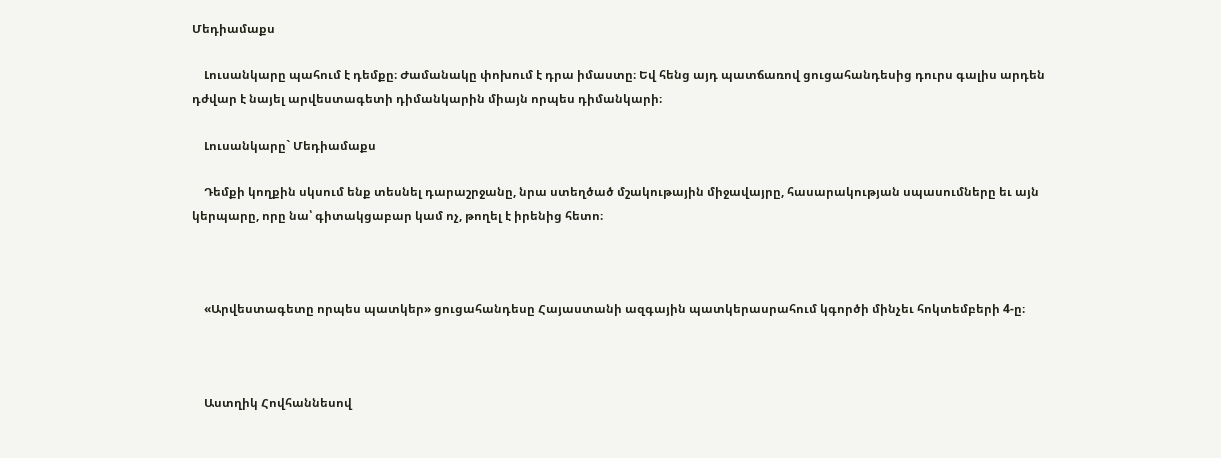Մեդիամաքս

    Լուսանկարը պահում է դեմքը։ Ժամանակը փոխում է դրա իմաստը։ Եվ հենց այդ պատճառով ցուցահանդեսից դուրս գալիս արդեն դժվար է նայել արվեստագետի դիմանկարին միայն որպես դիմանկարի։

    Լուսանկարը` Մեդիամաքս

    Դեմքի կողքին սկսում ենք տեսնել դարաշրջանը, նրա ստեղծած մշակութային միջավայրը, հասարակության սպասումները եւ այն կերպարը, որը նա՝ գիտակցաբար կամ ոչ, թողել է իրենից հետո։



    «Արվեստագետը որպես պատկեր» ցուցահանդեսը Հայաստանի ազգային պատկերասրահում կգործի մինչեւ հոկտեմբերի 4-ը։



    Աստղիկ Հովհաննեսով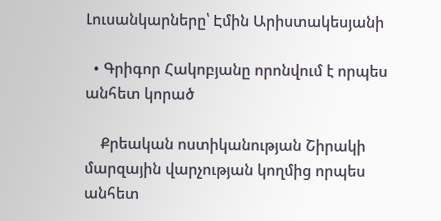Լուսանկարները՝ Էմին Արիստակեսյանի

  • Գրիգոր Հակոբյանը որոնվում է որպես անհետ կորած

    Քրեական ոստիկանության Շիրակի մարզային վարչության կողմից որպես անհետ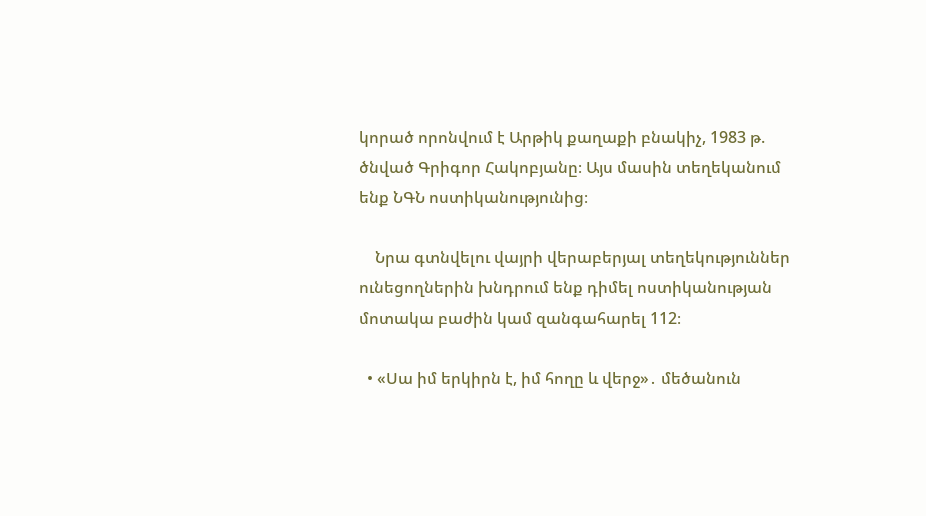կորած որոնվում է Արթիկ քաղաքի բնակիչ, 1983 թ. ծնված Գրիգոր Հակոբյանը։ Այս մասին տեղեկանում ենք ՆԳՆ ոստիկանությունից։

    Նրա գտնվելու վայրի վերաբերյալ տեղեկություններ ունեցողներին խնդրում ենք դիմել ոստիկանության մոտակա բաժին կամ զանգահարել 112։

  • «Սա իմ երկիրն է, իմ հողը և վերջ»․ մեծանուն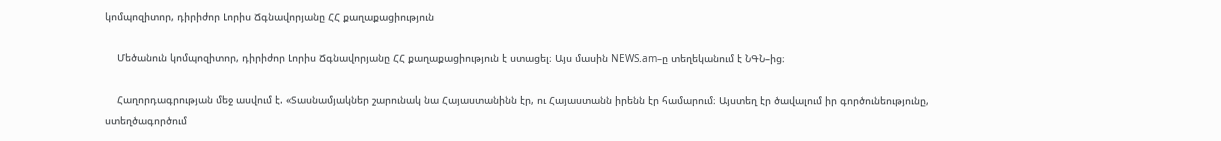կոմպոզիտոր, դիրիժոր Լորիս Ճգնավորյանը ՀՀ քաղաքացիություն

    Մեծանուն կոմպոզիտոր, դիրիժոր Լորիս Ճգնավորյանը ՀՀ քաղաքացիություն է ստացել։ Այս մասին NEWS.am–ը տեղեկանում է ՆԳՆ–ից։

    Հաղորդագրության մեջ ասվում է. «Տասնամյակներ շարունակ նա Հայաստանինն էր, ու Հայաստանն իրենն էր համարում։ Այստեղ էր ծավալում իր գործունեությունը, ստեղծագործում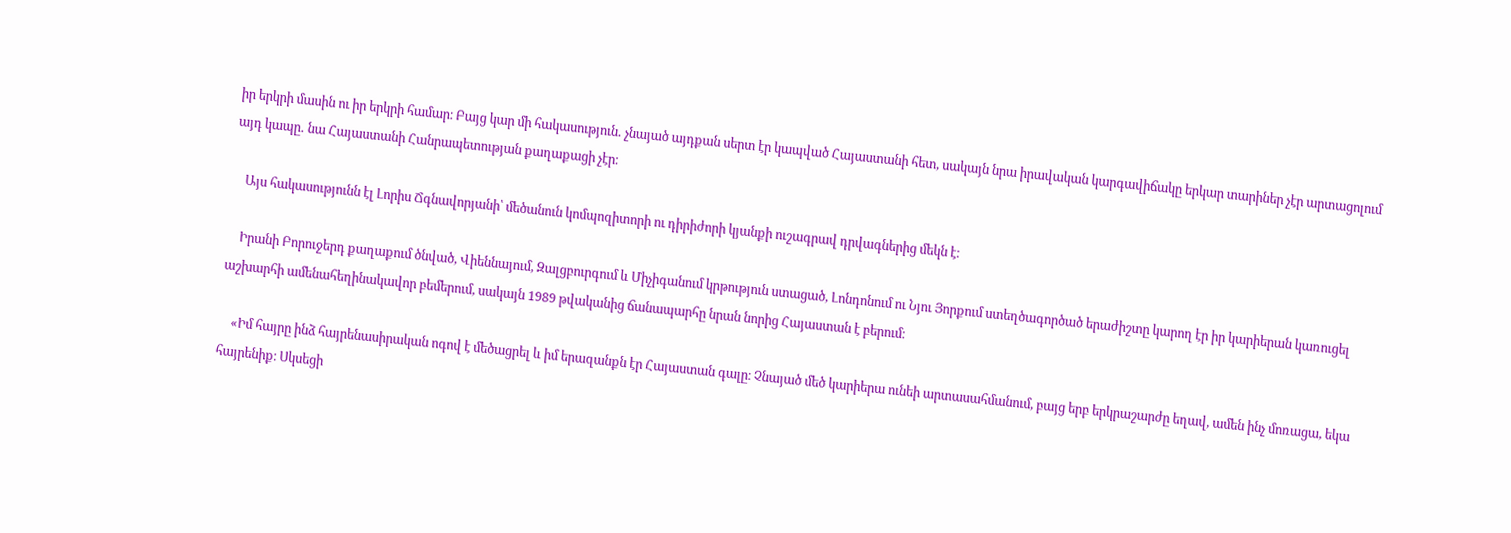իր երկրի մասին ու իր երկրի համար։ Բայց կար մի հակասություն․ չնայած այդքան սերտ էր կապված Հայաստանի հետ, սակայն նրա իրավական կարգավիճակը երկար տարիներ չէր արտացոլում այդ կապը․ նա Հայաստանի Հանրապետության քաղաքացի չէր։

    Այս հակասությունն էլ Լորիս Ճգնավորյանի՝ մեծանուն կոմպոզիտորի ու դիրիժորի կյանքի ուշագրավ դրվագներից մեկն է։

    Իրանի Բորուջերդ քաղաքում ծնված, Վիեննայում, Զալցբուրգում և Միչիգանում կրթություն ստացած, Լոնդոնում ու Նյու Յորքում ստեղծագործած երաժիշտը կարող էր իր կարիերան կառուցել աշխարհի ամենահեղինակավոր բեմերում, սակայն 1989 թվականից ճանապարհը նրան նորից Հայաստան է բերում։

    «Իմ հայրը ինձ հայրենասիրական ոգով է մեծացրել և իմ երազանքն էր Հայաստան գալը։ Չնայած մեծ կարիերա ունեի արտասահմանում, բայց երբ երկրաշարժը եղավ, ամեն ինչ մոռացա, եկա հայրենիք։ Սկսեցի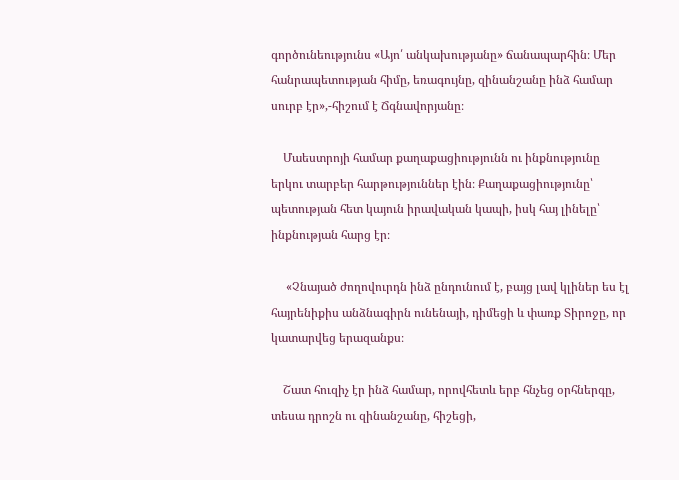գործունեությունս «Այո՛ անկախությանը» ճանապարհին։ Մեր հանրապետության հիմը, եռագույնը, զինանշանը ինձ համար սուրբ էր»,-հիշում է Ճգնավորյանը։

    Մաեստրոյի համար քաղաքացիությունն ու ինքնությունը երկու տարբեր հարթություններ էին։ Քաղաքացիությունը՝ պետության հետ կայուն իրավական կապի, իսկ հայ լինելը՝ ինքնության հարց էր։

     «Չնայած ժողովուրդն ինձ ընդունում է, բայց լավ կլիներ ես էլ հայրենիքիս անձնագիրն ունենայի, դիմեցի և փառք Տիրոջը, որ կատարվեց երազանքս։

    Շատ հուզիչ էր ինձ համար, որովհետև երբ հնչեց օրհներգը, տեսա դրոշն ու զինանշանը, հիշեցի,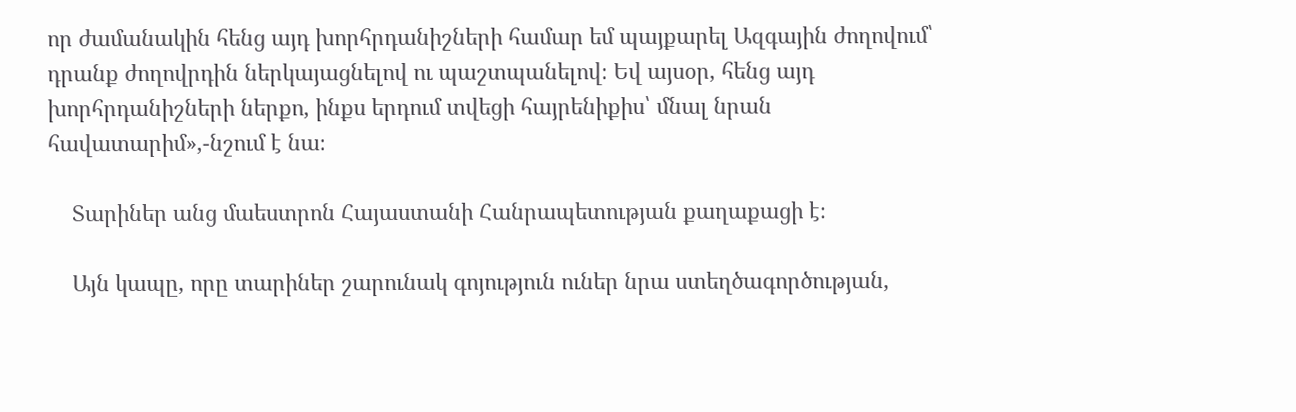որ ժամանակին հենց այդ խորհրդանիշների համար եմ պայքարել Ազգային ժողովում՝ դրանք ժողովրդին ներկայացնելով ու պաշտպանելով։ Եվ այսօր, հենց այդ խորհրդանիշների ներքո, ինքս երդում տվեցի հայրենիքիս՝ մնալ նրան հավատարիմ»,-նշում է նա։

    Տարիներ անց մաեստրոն Հայաստանի Հանրապետության քաղաքացի է։

    Այն կապը, որը տարիներ շարունակ գոյություն ուներ նրա ստեղծագործության,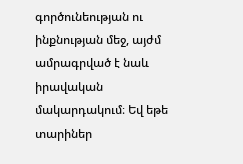գործունեության ու ինքնության մեջ, այժմ ամրագրված է նաև իրավական մակարդակում։ Եվ եթե տարիներ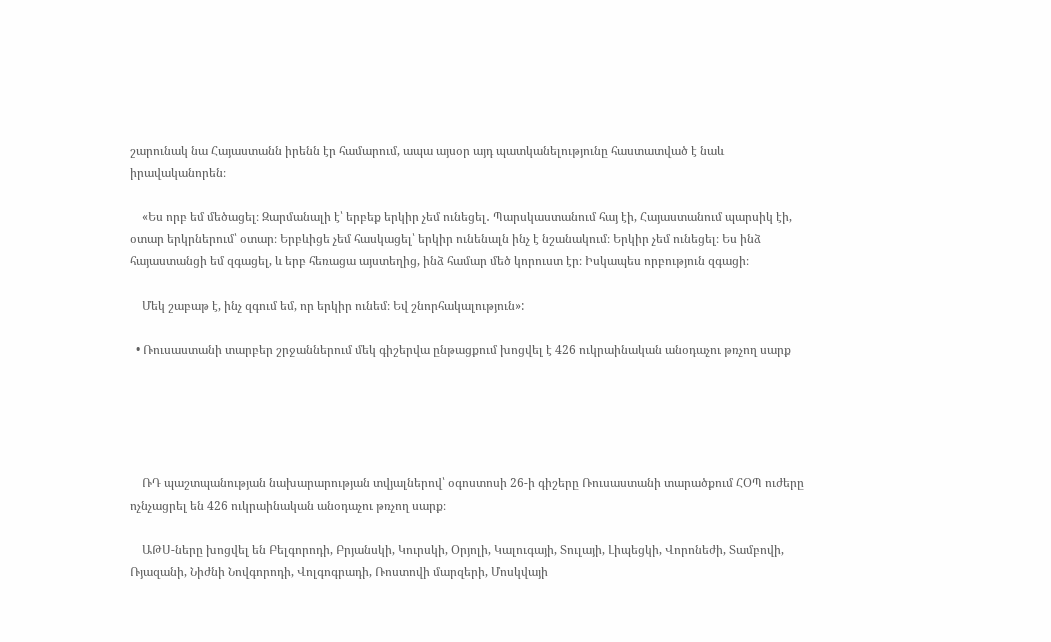շարունակ նա Հայաստանն իրենն էր համարում, ապա այսօր այդ պատկանելությունը հաստատված է նաև իրավականորեն։

    «Ես որբ եմ մեծացել։ Զարմանալի է՝ երբեք երկիր չեմ ունեցել․ Պարսկաստանում հայ էի, Հայաստանում պարսիկ էի, օտար երկրներում՝ օտար։ Երբևիցե չեմ հասկացել՝ երկիր ունենալն ինչ է նշանակում։ Երկիր չեմ ունեցել։ Ես ինձ հայաստանցի եմ զգացել, և երբ հեռացա այստեղից, ինձ համար մեծ կորուստ էր։ Իսկապես որբություն զգացի։

    Մեկ շաբաթ է, ինչ զգում եմ, որ երկիր ունեմ։ Եվ շնորհակալություն»:

  • Ռուսաստանի տարբեր շրջաններում մեկ գիշերվա ընթացքում խոցվել է 426 ուկրաինական անօդաչու թռչող սարք





    ՌԴ պաշտպանության նախարարության տվյալներով՝ օգոստոսի 26-ի գիշերը Ռուսաստանի տարածքում ՀՕՊ ուժերը ոչնչացրել են 426 ուկրաինական անօդաչու թռչող սարք։

    ԱԹՍ-ները խոցվել են Բելգորոդի, Բրյանսկի, Կուրսկի, Օրյոլի, Կալուգայի, Տուլայի, Լիպեցկի, Վորոնեժի, Տամբովի, Ռյազանի, Նիժնի Նովգորոդի, Վոլգոգրադի, Ռոստովի մարզերի, Մոսկվայի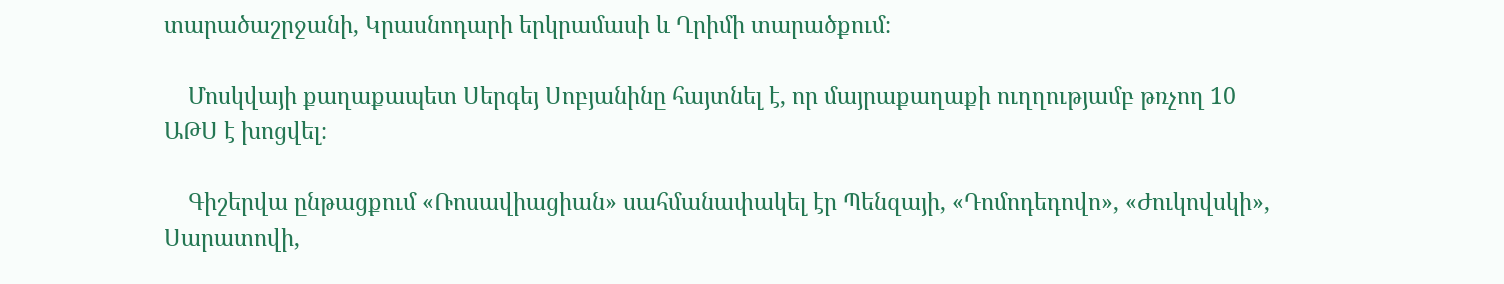տարածաշրջանի, Կրասնոդարի երկրամասի և Ղրիմի տարածքում։

    Մոսկվայի քաղաքապետ Սերգեյ Սոբյանինը հայտնել է, որ մայրաքաղաքի ուղղությամբ թռչող 10 ԱԹՍ է խոցվել։

    Գիշերվա ընթացքում «Ռոսավիացիան» սահմանափակել էր Պենզայի, «Դոմոդեդովո», «Ժուկովսկի», Սարատովի,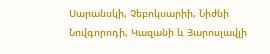Սարանսկի, Չեբոկսարիի, Նիժնի Նովգորոդի, Կազանի և Յարոսլավլի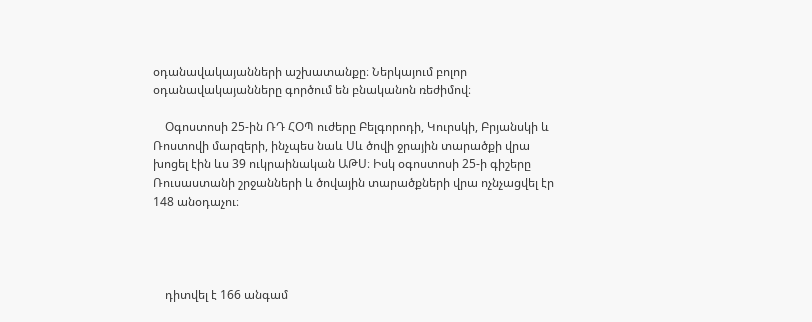օդանավակայանների աշխատանքը։ Ներկայում բոլոր օդանավակայանները գործում են բնականոն ռեժիմով։

    Օգոստոսի 25-ին ՌԴ ՀՕՊ ուժերը Բելգորոդի, Կուրսկի, Բրյանսկի և Ռոստովի մարզերի, ինչպես նաև Սև ծովի ջրային տարածքի վրա խոցել էին ևս 39 ուկրաինական ԱԹՍ։ Իսկ օգոստոսի 25-ի գիշերը Ռուսաստանի շրջանների և ծովային տարածքների վրա ոչնչացվել էր 148 անօդաչու։




    դիտվել է 166 անգամ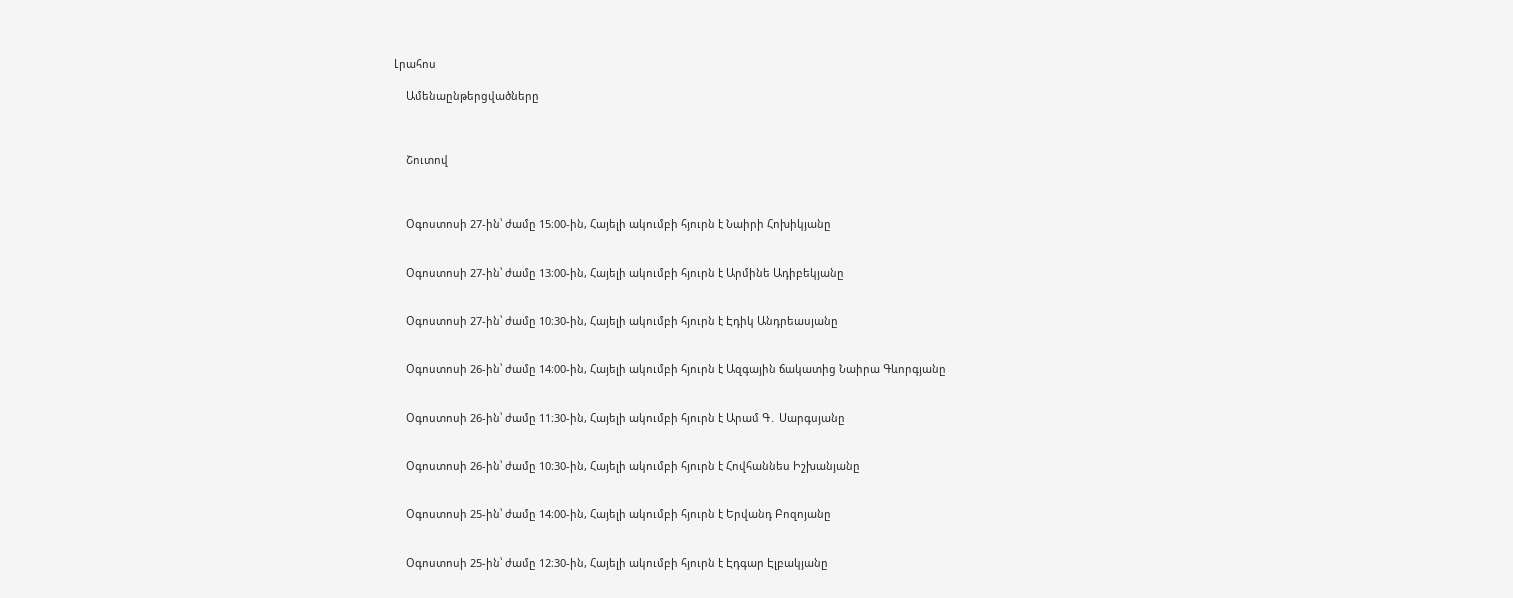Լրահոս

    Ամենաընթերցվածները



    Շուտով



    Օգոստոսի 27-ին՝ ժամը 15։00-ին, Հայելի ակումբի հյուրն է Նաիրի Հոխիկյանը


    Օգոստոսի 27-ին՝ ժամը 13։00-ին, Հայելի ակումբի հյուրն է Արմինե Ադիբեկյանը


    Օգոստոսի 27-ին՝ ժամը 10։30-ին, Հայելի ակումբի հյուրն է Էդիկ Անդրեասյանը


    Օգոստոսի 26-ին՝ ժամը 14։00-ին, Հայելի ակումբի հյուրն է Ազգային ճակատից Նաիրա Գևորգյանը


    Օգոստոսի 26-ին՝ ժամը 11։30-ին, Հայելի ակումբի հյուրն է Արամ Գ․ Սարգսյանը


    Օգոստոսի 26-ին՝ ժամը 10։30-ին, Հայելի ակումբի հյուրն է Հովհաննես Իշխանյանը


    Օգոստոսի 25-ին՝ ժամը 14։00-ին, Հայելի ակումբի հյուրն է Երվանդ Բոզոյանը


    Օգոստոսի 25-ին՝ ժամը 12։30-ին, Հայելի ակումբի հյուրն է Էդգար Էլբակյանը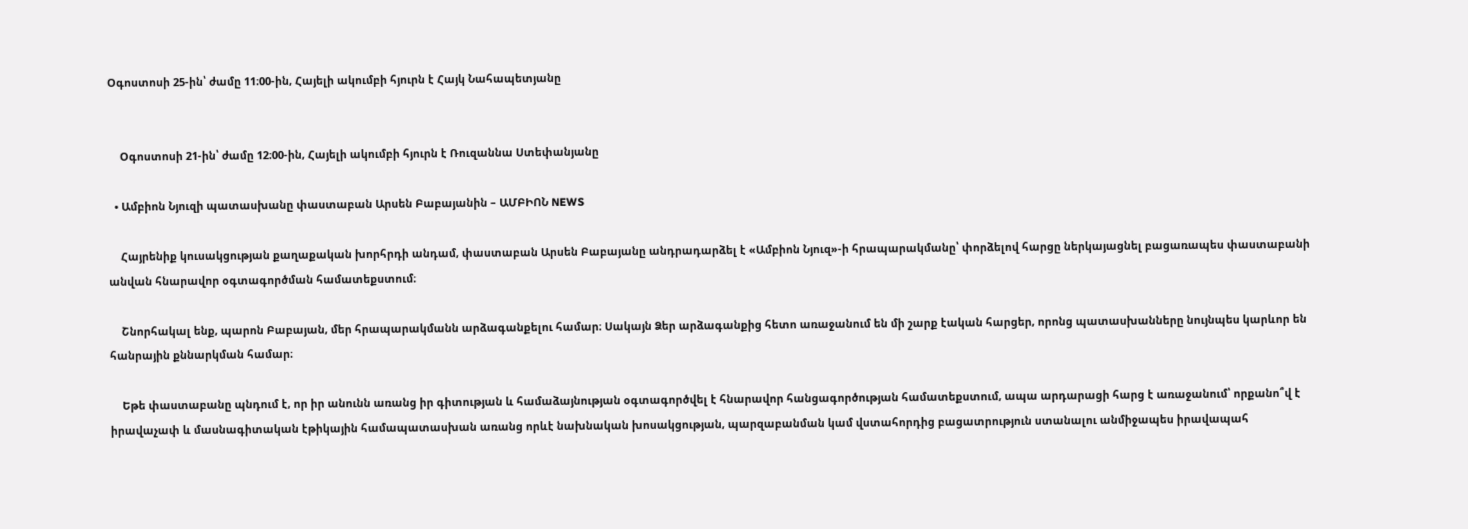Օգոստոսի 25-ին՝ ժամը 11։00-ին, Հայելի ակումբի հյուրն է Հայկ Նահապետյանը


    Օգոստոսի 21-ին՝ ժամը 12։00-ին, Հայելի ակումբի հյուրն է Ռուզաննա Ստեփանյանը

  • Ամբիոն Նյուզի պատասխանը փաստաբան Արսեն Բաբայանին – ԱՄԲԻՈՆ NEWS

    Հայրենիք կուսակցության քաղաքական խորհրդի անդամ, փաստաբան Արսեն Բաբայանը անդրադարձել է «Ամբիոն Նյուզ»-ի հրապարակմանը՝ փորձելով հարցը ներկայացնել բացառապես փաստաբանի անվան հնարավոր օգտագործման համատեքստում։

    Շնորհակալ ենք, պարոն Բաբայան, մեր հրապարակմանն արձագանքելու համար։ Սակայն Ձեր արձագանքից հետո առաջանում են մի շարք էական հարցեր, որոնց պատասխանները նույնպես կարևոր են հանրային քննարկման համար։

    Եթե փաստաբանը պնդում է, որ իր անունն առանց իր գիտության և համաձայնության օգտագործվել է հնարավոր հանցագործության համատեքստում, ապա արդարացի հարց է առաջանում՝ որքանո՞վ է իրավաչափ և մասնագիտական էթիկային համապատասխան առանց որևէ նախնական խոսակցության, պարզաբանման կամ վստահորդից բացատրություն ստանալու անմիջապես իրավապահ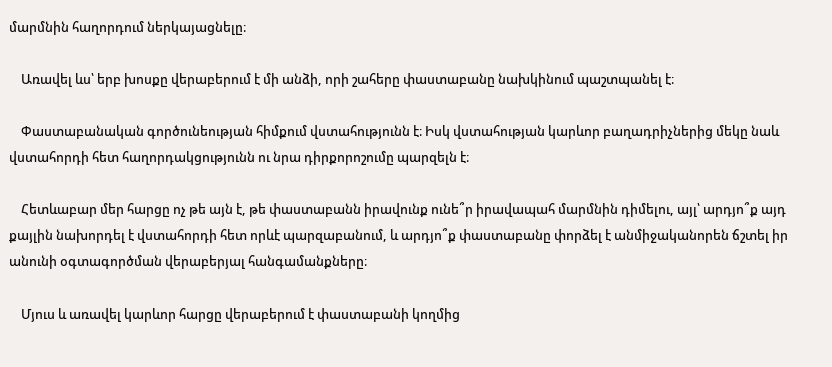մարմնին հաղորդում ներկայացնելը։

    Առավել ևս՝ երբ խոսքը վերաբերում է մի անձի, որի շահերը փաստաբանը նախկինում պաշտպանել է։

    Փաստաբանական գործունեության հիմքում վստահությունն է։ Իսկ վստահության կարևոր բաղադրիչներից մեկը նաև վստահորդի հետ հաղորդակցությունն ու նրա դիրքորոշումը պարզելն է։

    Հետևաբար մեր հարցը ոչ թե այն է, թե փաստաբանն իրավունք ունե՞ր իրավապահ մարմնին դիմելու, այլ՝ արդյո՞ք այդ քայլին նախորդել է վստահորդի հետ որևէ պարզաբանում, և արդյո՞ք փաստաբանը փորձել է անմիջականորեն ճշտել իր անունի օգտագործման վերաբերյալ հանգամանքները։

    Մյուս և առավել կարևոր հարցը վերաբերում է փաստաբանի կողմից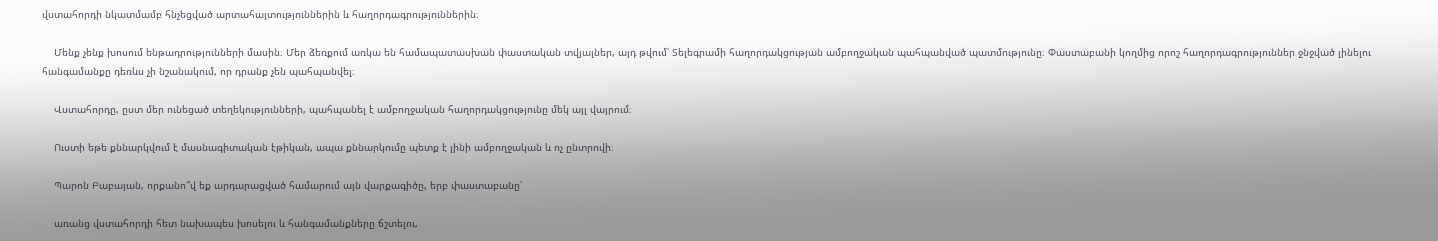վստահորդի նկատմամբ հնչեցված արտահայտություններին և հաղորդագրություններին։

    Մենք չենք խոսում ենթադրությունների մասին։ Մեր ձեռքում առկա են համապատասխան փաստական տվյալներ, այդ թվում՝ Տելեգրամի հաղորդակցության ամբողջական պահպանված պատմությունը։ Փաստաբանի կողմից որոշ հաղորդագրություններ ջնջված լինելու հանգամանքը դեռևս չի նշանակում, որ դրանք չեն պահպանվել։

    Վստահորդը, ըստ մեր ունեցած տեղեկությունների, պահպանել է ամբողջական հաղորդակցությունը մեկ այլ վայրում։

    Ուստի եթե քննարկվում է մասնագիտական էթիկան, ապա քննարկումը պետք է լինի ամբողջական և ոչ ընտրովի։

    Պարոն Բաբայան, որքանո՞վ եք արդարացված համարում այն վարքագիծը, երբ փաստաբանը՝

    առանց վստահորդի հետ նախապես խոսելու և հանգամանքները ճշտելու,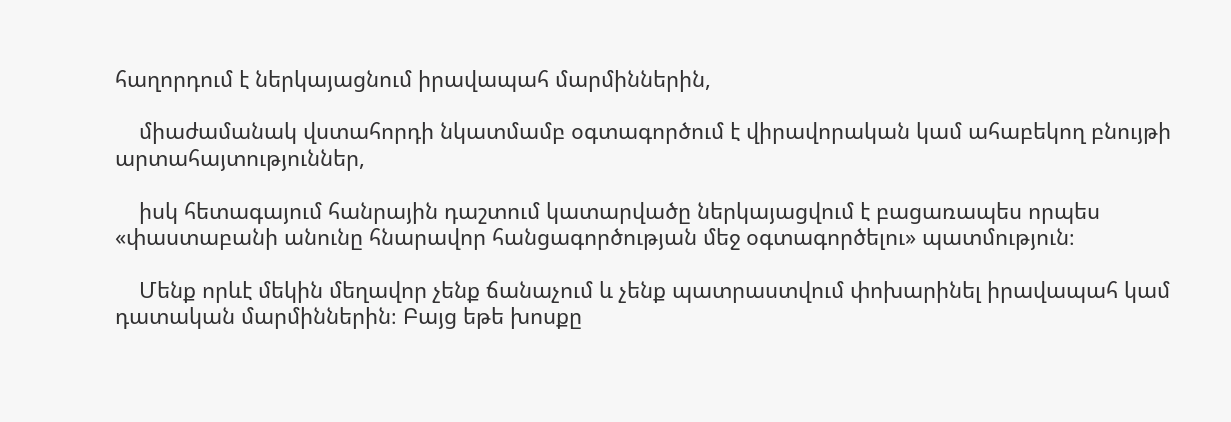հաղորդում է ներկայացնում իրավապահ մարմիններին,

    միաժամանակ վստահորդի նկատմամբ օգտագործում է վիրավորական կամ ահաբեկող բնույթի արտահայտություններ,

    իսկ հետագայում հանրային դաշտում կատարվածը ներկայացվում է բացառապես որպես «փաստաբանի անունը հնարավոր հանցագործության մեջ օգտագործելու» պատմություն։

    Մենք որևէ մեկին մեղավոր չենք ճանաչում և չենք պատրաստվում փոխարինել իրավապահ կամ դատական մարմիններին։ Բայց եթե խոսքը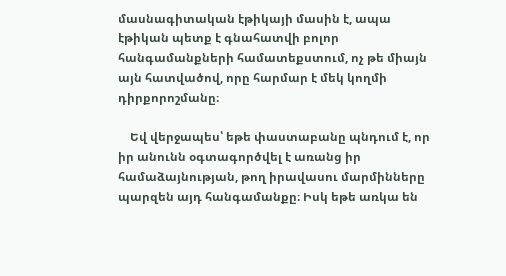մասնագիտական էթիկայի մասին է, ապա էթիկան պետք է գնահատվի բոլոր հանգամանքների համատեքստում, ոչ թե միայն այն հատվածով, որը հարմար է մեկ կողմի դիրքորոշմանը։

    Եվ վերջապես՝ եթե փաստաբանը պնդում է, որ իր անունն օգտագործվել է առանց իր համաձայնության, թող իրավասու մարմինները պարզեն այդ հանգամանքը։ Իսկ եթե առկա են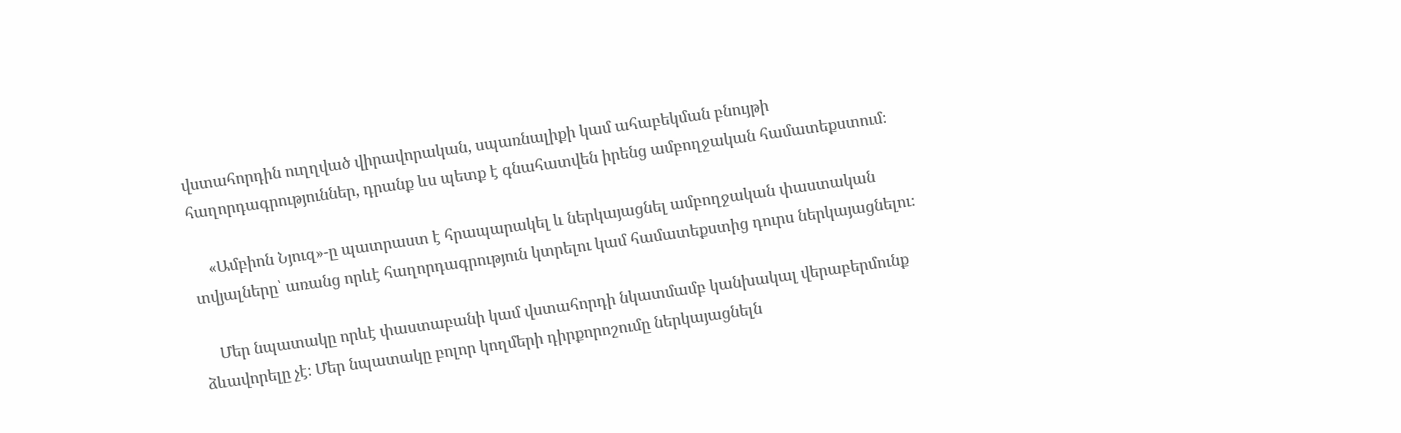վստահորդին ուղղված վիրավորական, սպառնալիքի կամ ահաբեկման բնույթի հաղորդագրություններ, դրանք ևս պետք է գնահատվեն իրենց ամբողջական համատեքստում։

    «Ամբիոն Նյուզ»-ը պատրաստ է հրապարակել և ներկայացնել ամբողջական փաստական տվյալները՝ առանց որևէ հաղորդագրություն կտրելու կամ համատեքստից դուրս ներկայացնելու։

    Մեր նպատակը որևէ փաստաբանի կամ վստահորդի նկատմամբ կանխակալ վերաբերմունք ձևավորելը չէ։ Մեր նպատակը բոլոր կողմերի դիրքորոշումը ներկայացնելն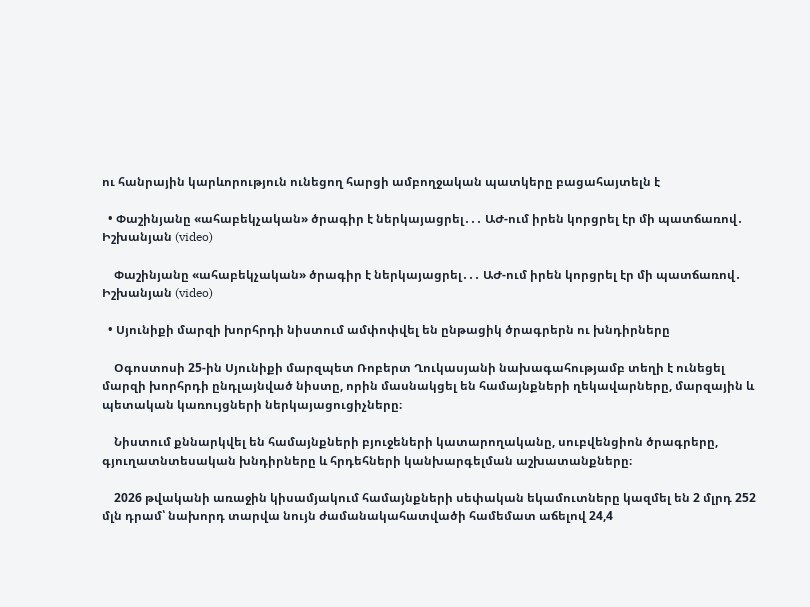ու հանրային կարևորություն ունեցող հարցի ամբողջական պատկերը բացահայտելն է

  • Փաշինյանը «ահաբեկչական» ծրագիր է ներկայացրել․․․ ԱԺ-ում իրեն կորցրել էր մի պատճառով․ Իշխանյան (video)

    Փաշինյանը «ահաբեկչական» ծրագիր է ներկայացրել․․․ ԱԺ-ում իրեն կորցրել էր մի պատճառով․ Իշխանյան (video)

  • Սյունիքի մարզի խորհրդի նիստում ամփոփվել են ընթացիկ ծրագրերն ու խնդիրները

    Օգոստոսի 25-ին Սյունիքի մարզպետ Ռոբերտ Ղուկասյանի նախագահությամբ տեղի է ունեցել մարզի խորհրդի ընդլայնված նիստը, որին մասնակցել են համայնքների ղեկավարները, մարզային և պետական կառույցների ներկայացուցիչները։

    Նիստում քննարկվել են համայնքների բյուջեների կատարողականը, սուբվենցիոն ծրագրերը, գյուղատնտեսական խնդիրները և հրդեհների կանխարգելման աշխատանքները։

    2026 թվականի առաջին կիսամյակում համայնքների սեփական եկամուտները կազմել են 2 մլրդ 252 մլն դրամ՝ նախորդ տարվա նույն ժամանակահատվածի համեմատ աճելով 24,4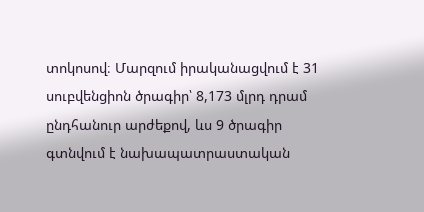տոկոսով։ Մարզում իրականացվում է 31 սուբվենցիոն ծրագիր՝ 8,173 մլրդ դրամ ընդհանուր արժեքով, ևս 9 ծրագիր գտնվում է նախապատրաստական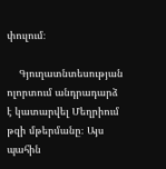փուլում։

    Գյուղատնտեսության ոլորտում անդրադարձ է կատարվել Մեղրիում թզի մթերմանը։ Այս պահին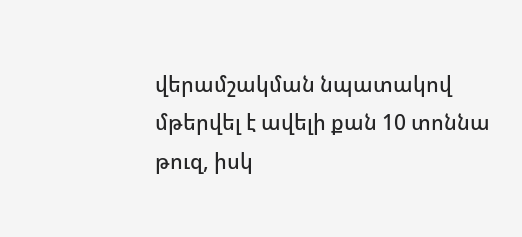վերամշակման նպատակով մթերվել է ավելի քան 10 տոննա թուզ, իսկ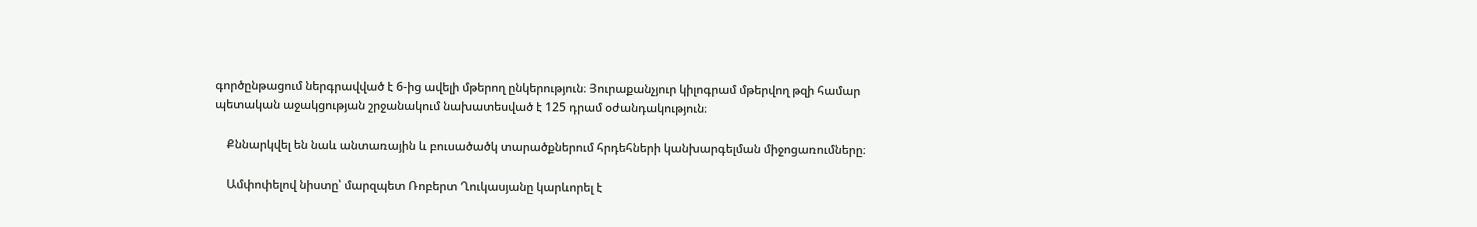գործընթացում ներգրավված է 6-ից ավելի մթերող ընկերություն։ Յուրաքանչյուր կիլոգրամ մթերվող թզի համար պետական աջակցության շրջանակում նախատեսված է 125 դրամ օժանդակություն։

    Քննարկվել են նաև անտառային և բուսածածկ տարածքներում հրդեհների կանխարգելման միջոցառումները։

    Ամփոփելով նիստը՝ մարզպետ Ռոբերտ Ղուկասյանը կարևորել է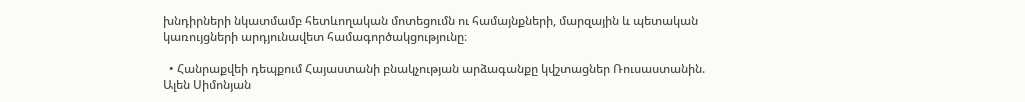խնդիրների նկատմամբ հետևողական մոտեցումն ու համայնքների, մարզային և պետական կառույցների արդյունավետ համագործակցությունը։

  • Հանրաքվեի դեպքում Հայաստանի բնակչության արձագանքը կվշտացներ Ռուսաստանին. Ալեն Սիմոնյան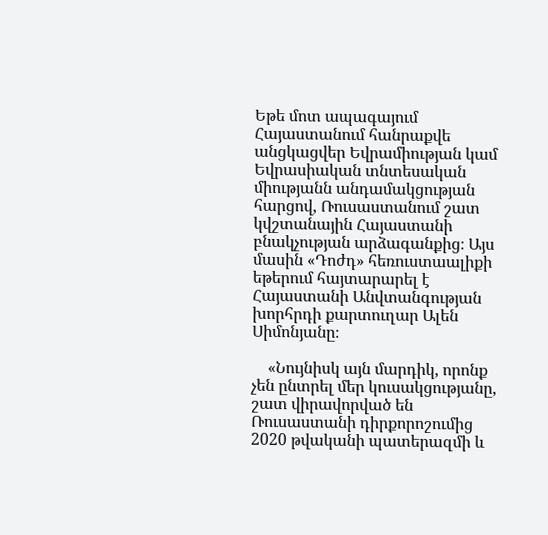Եթե մոտ ապագայում Հայաստանում հանրաքվե անցկացվեր Եվրամիության կամ Եվրասիական տնտեսական միությանն անդամակցության հարցով, Ռուսաստանում շատ կվշտանային Հայաստանի բնակչության արձագանքից։ Այս մասին «Դոժդ» հեռուստաալիքի եթերում հայտարարել է Հայաստանի Անվտանգության խորհրդի քարտուղար Ալեն Սիմոնյանը։

    «Նույնիսկ այն մարդիկ, որոնք չեն ընտրել մեր կուսակցությանը, շատ վիրավորված են Ռուսաստանի դիրքորոշումից 2020 թվականի պատերազմի և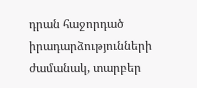դրան հաջորդած իրադարձությունների ժամանակ, տարբեր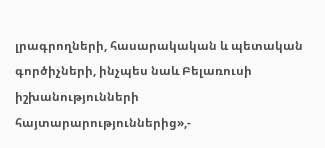լրագրողների, հասարակական և պետական գործիչների, ինչպես նաև Բելառուսի իշխանությունների հայտարարություններից»,-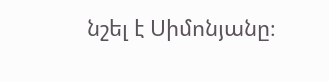նշել է Սիմոնյանը։